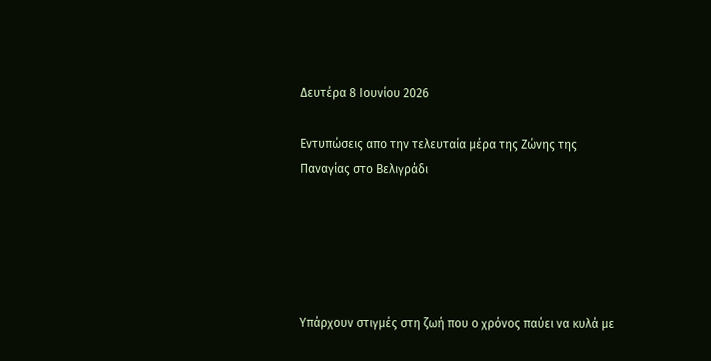Δευτέρα 8 Ιουνίου 2026

Εντυπώσεις απο την τελευταία μέρα της Ζώνης της Παναγίας στο Βελιγράδι





Υπάρχουν στιγμές στη ζωή που ο χρόνος παύει να κυλά με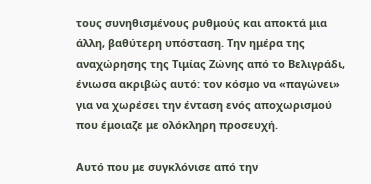τους συνηθισμένους ρυθμούς και αποκτά μια άλλη, βαθύτερη υπόσταση. Την ημέρα της αναχώρησης της Τιμίας Ζώνης από το Βελιγράδι, ένιωσα ακριβώς αυτό: τον κόσμο να «παγώνει» για να χωρέσει την ένταση ενός αποχωρισμού που έμοιαζε με ολόκληρη προσευχή.

Αυτό που με συγκλόνισε από την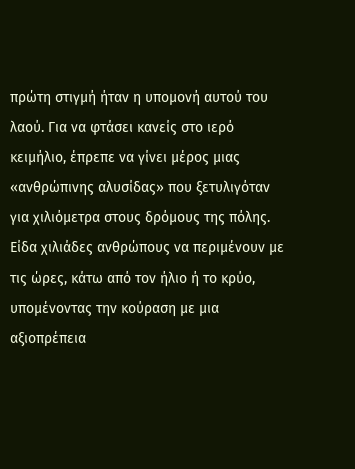πρώτη στιγμή ήταν η υπομονή αυτού του λαού. Για να φτάσει κανείς στο ιερό κειμήλιο, έπρεπε να γίνει μέρος μιας «ανθρώπινης αλυσίδας» που ξετυλιγόταν για χιλιόμετρα στους δρόμους της πόλης. Είδα χιλιάδες ανθρώπους να περιμένουν με τις ώρες, κάτω από τον ήλιο ή το κρύο, υπομένοντας την κούραση με μια αξιοπρέπεια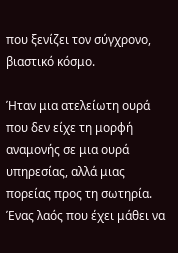που ξενίζει τον σύγχρονο, βιαστικό κόσμο.

Ήταν μια ατελείωτη ουρά που δεν είχε τη μορφή αναμονής σε μια ουρά υπηρεσίας, αλλά μιας πορείας προς τη σωτηρία. Ένας λαός που έχει μάθει να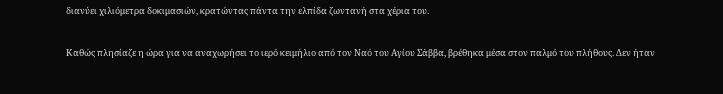διανύει χιλιόμετρα δοκιμασιών, κρατώντας πάντα την ελπίδα ζωντανή στα χέρια του.

Καθώς πλησίαζε η ώρα για να αναχωρήσει το ιερό κειμήλιο από τον Ναό του Αγίου Σάββα, βρέθηκα μέσα στον παλμό του πλήθους. Δεν ήταν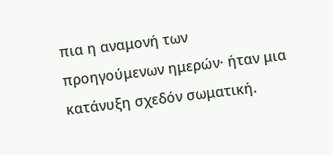πια η αναμονή των προηγούμενων ημερών· ήταν μια κατάνυξη σχεδόν σωματική.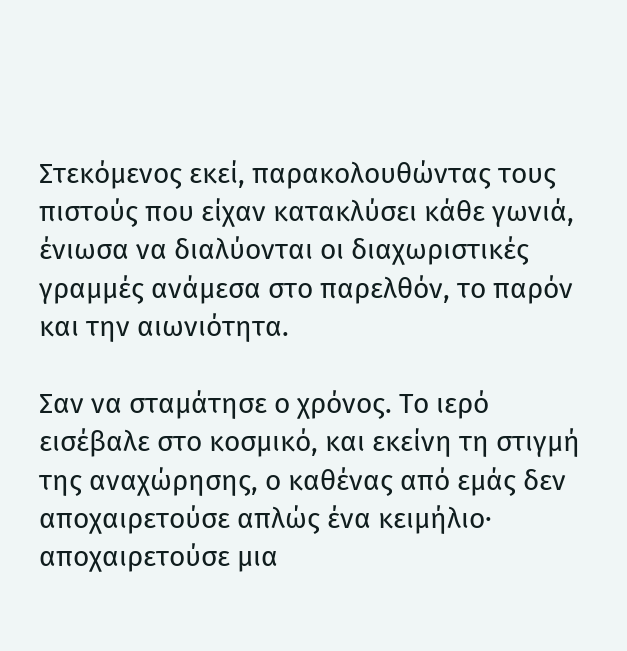Στεκόμενος εκεί, παρακολουθώντας τους πιστούς που είχαν κατακλύσει κάθε γωνιά, ένιωσα να διαλύονται οι διαχωριστικές γραμμές ανάμεσα στο παρελθόν, το παρόν και την αιωνιότητα.

Σαν να σταμάτησε ο χρόνος. Το ιερό εισέβαλε στο κοσμικό, και εκείνη τη στιγμή της αναχώρησης, ο καθένας από εμάς δεν αποχαιρετούσε απλώς ένα κειμήλιο· αποχαιρετούσε μια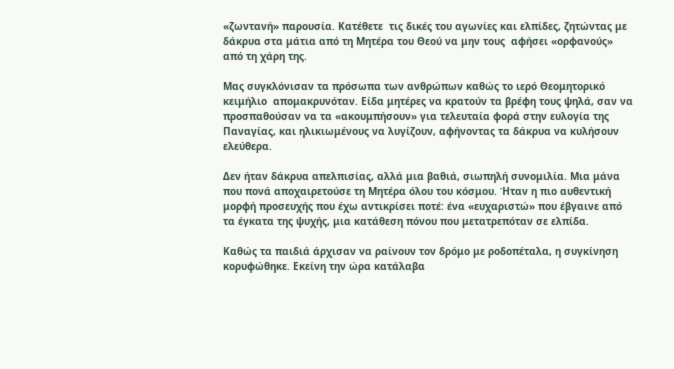«ζωντανή» παρουσία. Κατέθετε  τις δικές του αγωνίες και ελπίδες, ζητώντας με δάκρυα στα μάτια από τη Μητέρα του Θεού να μην τους  αφήσει «ορφανούς» από τη χάρη της.

Μας συγκλόνισαν τα πρόσωπα των ανθρώπων καθώς το ιερό Θεομητορικό κειμήλιο  απομακρυνόταν. Είδα μητέρες να κρατούν τα βρέφη τους ψηλά, σαν να προσπαθούσαν να τα «ακουμπήσουν» για τελευταία φορά στην ευλογία της Παναγίας, και ηλικιωμένους να λυγίζουν, αφήνοντας τα δάκρυα να κυλήσουν ελεύθερα.

Δεν ήταν δάκρυα απελπισίας, αλλά μια βαθιά, σιωπηλή συνομιλία. Μια μάνα που πονά αποχαιρετούσε τη Μητέρα όλου του κόσμου. Ήταν η πιο αυθεντική μορφή προσευχής που έχω αντικρίσει ποτέ: ένα «ευχαριστώ» που έβγαινε από τα έγκατα της ψυχής, μια κατάθεση πόνου που μετατρεπόταν σε ελπίδα.

Καθώς τα παιδιά άρχισαν να ραίνουν τον δρόμο με ροδοπέταλα, η συγκίνηση κορυφώθηκε. Εκείνη την ώρα κατάλαβα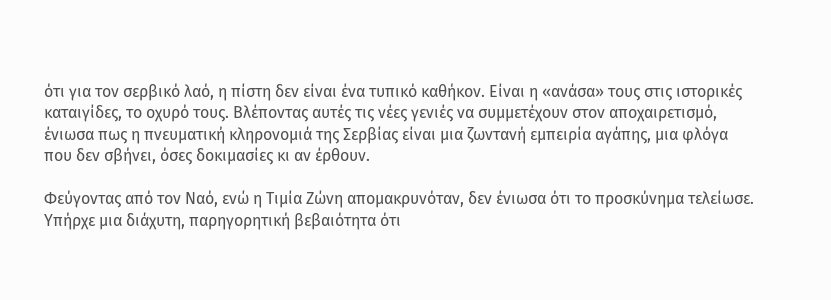ότι για τον σερβικό λαό, η πίστη δεν είναι ένα τυπικό καθήκον. Είναι η «ανάσα» τους στις ιστορικές καταιγίδες, το οχυρό τους. Βλέποντας αυτές τις νέες γενιές να συμμετέχουν στον αποχαιρετισμό, ένιωσα πως η πνευματική κληρονομιά της Σερβίας είναι μια ζωντανή εμπειρία αγάπης, μια φλόγα που δεν σβήνει, όσες δοκιμασίες κι αν έρθουν.

Φεύγοντας από τον Ναό, ενώ η Τιμία Ζώνη απομακρυνόταν, δεν ένιωσα ότι το προσκύνημα τελείωσε. Υπήρχε μια διάχυτη, παρηγορητική βεβαιότητα ότι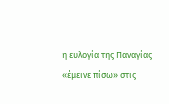η ευλογία της Παναγίας «έμεινε πίσω» στις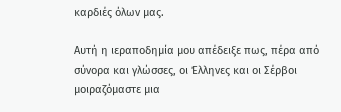καρδιές όλων μας.

Αυτή η ιεραποδημία μου απέδειξε πως, πέρα από σύνορα και γλώσσες, οι Έλληνες και οι Σέρβοι μοιραζόμαστε μια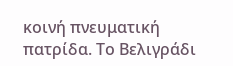κοινή πνευματική πατρίδα. Το Βελιγράδι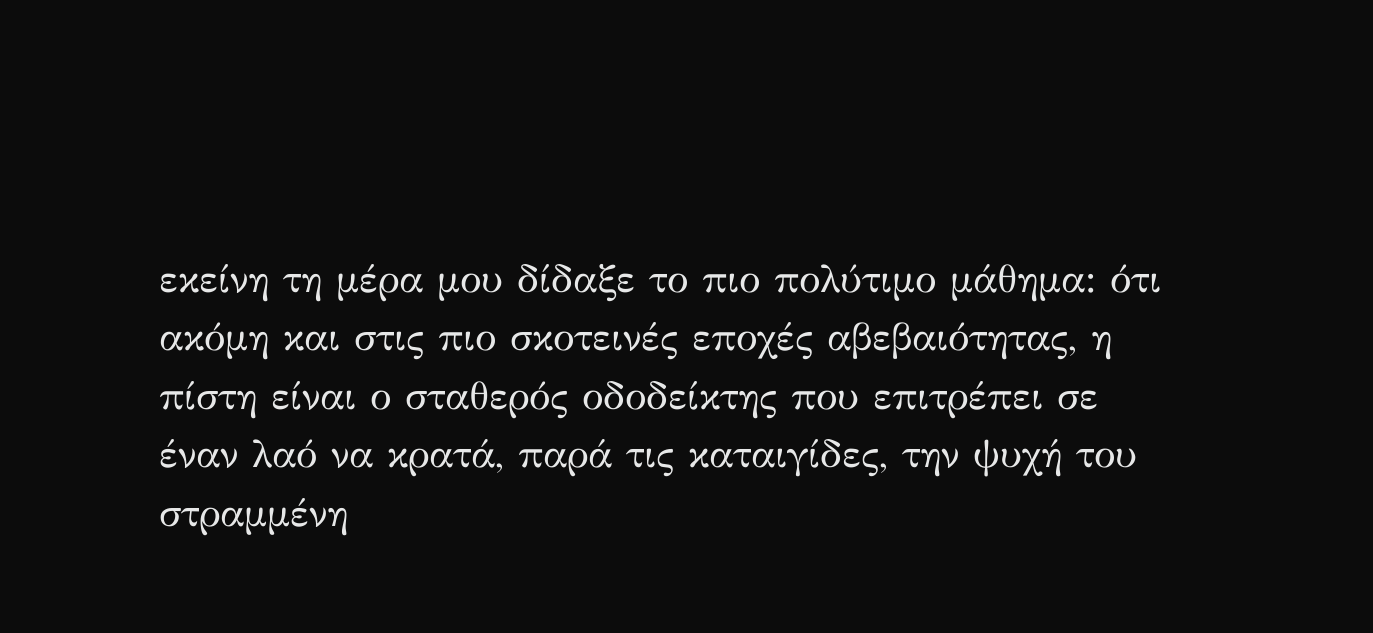εκείνη τη μέρα μου δίδαξε το πιο πολύτιμο μάθημα: ότι ακόμη και στις πιο σκοτεινές εποχές αβεβαιότητας, η πίστη είναι ο σταθερός οδοδείκτης που επιτρέπει σε έναν λαό να κρατά, παρά τις καταιγίδες, την ψυχή του στραμμένη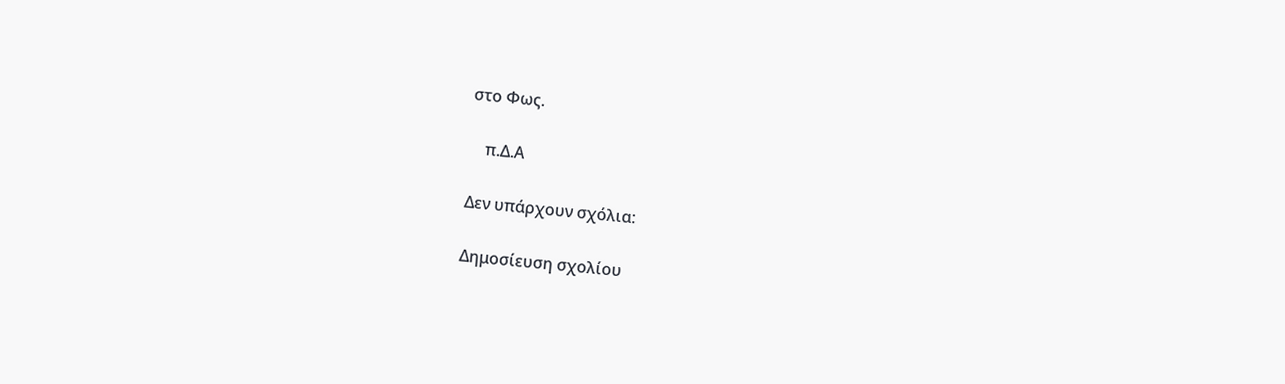στο Φως.

    π.Δ.Α

Δεν υπάρχουν σχόλια:

Δημοσίευση σχολίου